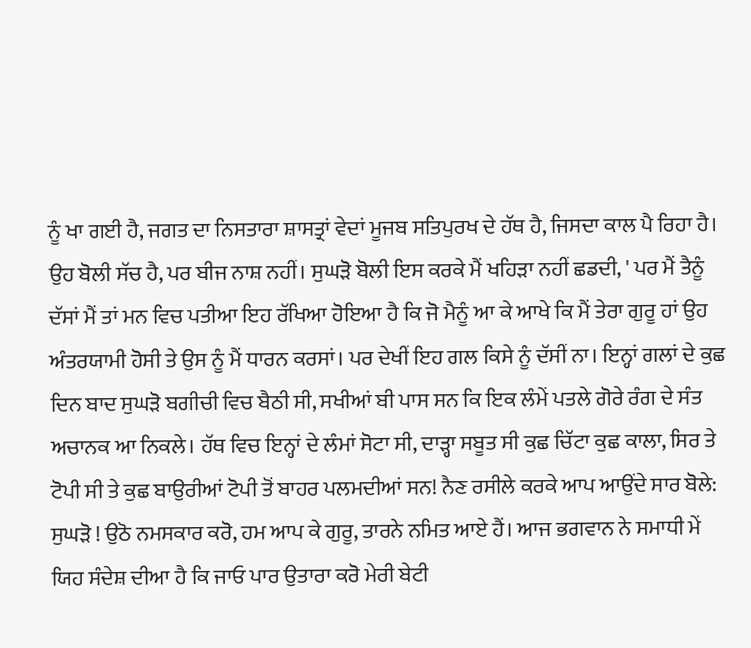ਨੂੰ ਖਾ ਗਈ ਹੈ, ਜਗਤ ਦਾ ਨਿਸਤਾਰਾ ਸ਼ਾਸਤ੍ਰਾਂ ਵੇਦਾਂ ਮੂਜਬ ਸਤਿਪੁਰਖ ਦੇ ਹੱਥ ਹੈ, ਜਿਸਦਾ ਕਾਲ ਪੈ ਰਿਹਾ ਹੈ। ਉਹ ਬੋਲੀ ਸੱਚ ਹੈ, ਪਰ ਬੀਜ ਨਾਸ਼ ਨਹੀਂ। ਸੁਘੜੋ ਬੋਲੀ ਇਸ ਕਰਕੇ ਮੈਂ ਖਹਿੜਾ ਨਹੀਂ ਛਡਦੀ, ' ਪਰ ਮੈਂ ਤੈਨੂੰ ਦੱਸਾਂ ਮੈਂ ਤਾਂ ਮਨ ਵਿਚ ਪਤੀਆ ਇਹ ਰੱਖਿਆ ਹੋਇਆ ਹੈ ਕਿ ਜੋ ਮੈਨੂੰ ਆ ਕੇ ਆਖੇ ਕਿ ਮੈਂ ਤੇਰਾ ਗੁਰੂ ਹਾਂ ਉਹ ਅੰਤਰਯਾਮੀ ਹੋਸੀ ਤੇ ਉਸ ਨੂੰ ਮੈਂ ਧਾਰਨ ਕਰਸਾਂ। ਪਰ ਦੇਖੀਂ ਇਹ ਗਲ ਕਿਸੇ ਨੂੰ ਦੱਸੀਂ ਨਾ। ਇਨ੍ਹਾਂ ਗਲਾਂ ਦੇ ਕੁਛ ਦਿਨ ਬਾਦ ਸੁਘੜੋ ਬਗੀਚੀ ਵਿਚ ਬੈਠੀ ਸੀ, ਸਖੀਆਂ ਬੀ ਪਾਸ ਸਨ ਕਿ ਇਕ ਲੰਮੇਂ ਪਤਲੇ ਗੋਰੇ ਰੰਗ ਦੇ ਸੰਤ ਅਚਾਨਕ ਆ ਨਿਕਲੇ। ਹੱਥ ਵਿਚ ਇਨ੍ਹਾਂ ਦੇ ਲੰਮਾਂ ਸੋਟਾ ਸੀ, ਦਾੜ੍ਹਾ ਸਬੂਤ ਸੀ ਕੁਛ ਚਿੱਟਾ ਕੁਛ ਕਾਲਾ, ਸਿਰ ਤੇ ਟੋਪੀ ਸੀ ਤੇ ਕੁਛ ਬਾਉਰੀਆਂ ਟੋਪੀ ਤੋਂ ਬਾਹਰ ਪਲਮਦੀਆਂ ਸਨ! ਨੈਣ ਰਸੀਲੇ ਕਰਕੇ ਆਪ ਆਉਂਦੇ ਸਾਰ ਬੋਲੇ: ਸੁਘੜੋ ! ਉਠੋ ਨਮਸਕਾਰ ਕਰੋ, ਹਮ ਆਪ ਕੇ ਗੁਰੂ, ਤਾਰਨੇ ਨਮਿਤ ਆਏ ਹੈਂ। ਆਜ ਭਗਵਾਨ ਨੇ ਸਮਾਧੀ ਮੇਂ ਯਿਹ ਸੰਦੇਸ਼ ਦੀਆ ਹੈ ਕਿ ਜਾਓ ਪਾਰ ਉਤਾਰਾ ਕਰੋ ਮੇਰੀ ਬੇਟੀ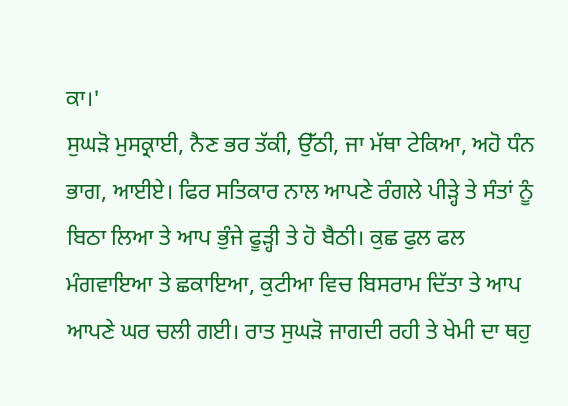ਕਾ।'
ਸੁਘੜੋ ਮੁਸਕ੍ਰਾਈ, ਨੈਣ ਭਰ ਤੱਕੀ, ਉੱਠੀ, ਜਾ ਮੱਥਾ ਟੇਕਿਆ, ਅਹੋ ਧੰਨ ਭਾਗ, ਆਈਏ। ਫਿਰ ਸਤਿਕਾਰ ਨਾਲ ਆਪਣੇ ਰੰਗਲੇ ਪੀੜ੍ਹੇ ਤੇ ਸੰਤਾਂ ਨੂੰ ਬਿਠਾ ਲਿਆ ਤੇ ਆਪ ਭੁੰਜੇ ਫੂੜ੍ਹੀ ਤੇ ਹੋ ਬੈਠੀ। ਕੁਛ ਫੁਲ ਫਲ ਮੰਗਵਾਇਆ ਤੇ ਛਕਾਇਆ, ਕੁਟੀਆ ਵਿਚ ਬਿਸਰਾਮ ਦਿੱਤਾ ਤੇ ਆਪ ਆਪਣੇ ਘਰ ਚਲੀ ਗਈ। ਰਾਤ ਸੁਘੜੋ ਜਾਗਦੀ ਰਹੀ ਤੇ ਖੇਮੀ ਦਾ ਥਹੁ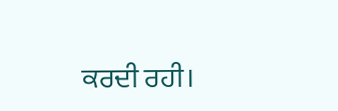ਕਰਦੀ ਰਹੀ।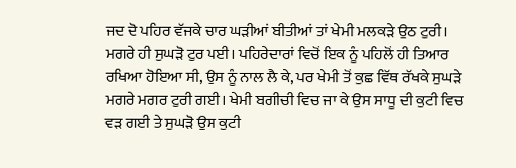ਜਦ ਦੋ ਪਹਿਰ ਵੱਜਕੇ ਚਾਰ ਘੜੀਆਂ ਬੀਤੀਆਂ ਤਾਂ ਖੇਮੀ ਮਲਕੜੇ ਉਠ ਟੁਰੀ। ਮਗਰੇ ਹੀ ਸੁਘੜੋ ਟੁਰ ਪਈ। ਪਹਿਰੇਦਾਰਾਂ ਵਿਚੋਂ ਇਕ ਨੂੰ ਪਹਿਲੋਂ ਹੀ ਤਿਆਰ ਰਖਿਆ ਹੋਇਆ ਸੀ, ਉਸ ਨੂੰ ਨਾਲ ਲੈ ਕੇ, ਪਰ ਖੇਮੀ ਤੋਂ ਕੁਛ ਵਿੱਥ ਰੱਖਕੇ ਸੁਘੜੇ ਮਗਰੇ ਮਗਰ ਟੁਰੀ ਗਈ। ਖੇਮੀ ਬਗੀਚੀ ਵਿਚ ਜਾ ਕੇ ਉਸ ਸਾਧੂ ਦੀ ਕੁਟੀ ਵਿਚ ਵੜ ਗਈ ਤੇ ਸੁਘੜੋ ਉਸ ਕੁਟੀ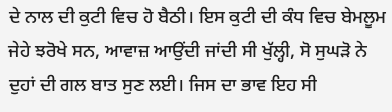ਦੇ ਨਾਲ ਦੀ ਕੁਟੀ ਵਿਚ ਹੋ ਬੈਠੀ। ਇਸ ਕੁਟੀ ਦੀ ਕੰਧ ਵਿਚ ਬੇਮਲੂਮ ਜੇਹੇ ਝਰੋਖੇ ਸਨ, ਆਵਾਜ਼ ਆਉਂਦੀ ਜਾਂਦੀ ਸੀ ਖੁੱਲ੍ਹੀ, ਸੋ ਸੁਘੜੋ ਨੇ ਦੁਹਾਂ ਦੀ ਗਲ ਬਾਤ ਸੁਣ ਲਈ। ਜਿਸ ਦਾ ਭਾਵ ਇਹ ਸੀ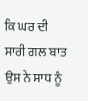ਕਿ ਘਰ ਦੀ ਸਾਰੀ ਗਲ ਬਾਤ ਉਸ ਨੇ ਸਾਧ ਨੂੰ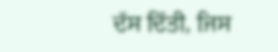ਦੱਸ ਦਿੱਤੀ, ਜਿਸ